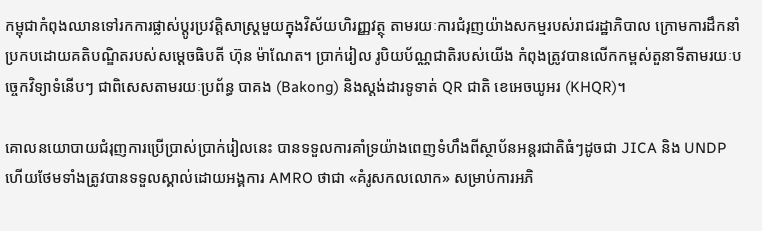កម្ពុជាកំពុងឈានទៅរកការផ្លាស់ប្តូរប្រវត្តិសាស្ត្រមួយក្នុងវិស័យហិរញ្ញវត្ថុ តាមរយៈការជំរុញយ៉ាងសកម្មរបស់រាជរដ្ឋាភិបាល ក្រោមការដឹកនាំប្រកបដោយគតិបណ្ឌិតរបស់សម្តេចធិបតី ហ៊ុន ម៉ាណែត។ ប្រាក់រៀល រូបិយប័ណ្ណជាតិរបស់យើង កំពុងត្រូវបានលើកកម្ពស់តួនាទីតាមរយៈបច្ចេកវិទ្យាទំនើបៗ ជាពិសេសតាមរយៈប្រព័ន្ធ បាគង (Bakong) និងស្តង់ដារទូទាត់ QR ជាតិ ខេអេចឃូអរ (KHQR)។

គោលនយោបាយជំរុញការប្រើប្រាស់ប្រាក់រៀលនេះ បានទទួលការគាំទ្រយ៉ាងពេញទំហឹងពីស្ថាប័នអន្តរជាតិធំៗដូចជា JICA និង UNDP ហើយថែមទាំងត្រូវបានទទួលស្គាល់ដោយអង្គការ AMRO ថាជា «គំរូសកលលោក» សម្រាប់ការអភិ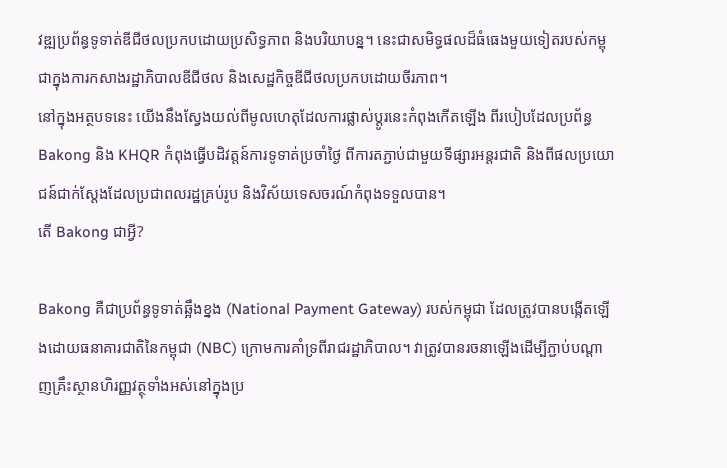វឌ្ឍប្រព័ន្ធទូទាត់ឌីជីថលប្រកបដោយប្រសិទ្ធភាព និងបរិយាបន្ន។ នេះជាសមិទ្ធផលដ៏ធំធេងមួយទៀតរបស់កម្ពុជាក្នុងការកសាងរដ្ឋាភិបាលឌីជីថល និងសេដ្ឋកិច្ចឌីជីថលប្រកបដោយចីរភាព។
នៅក្នុងអត្ថបទនេះ យើងនឹងស្វែងយល់ពីមូលហេតុដែលការផ្លាស់ប្តូរនេះកំពុងកើតឡើង ពីរបៀបដែលប្រព័ន្ធ Bakong និង KHQR កំពុងធ្វើបដិវត្តន៍ការទូទាត់ប្រចាំថ្ងៃ ពីការតភ្ជាប់ជាមួយទីផ្សារអន្តរជាតិ និងពីផលប្រយោជន៍ជាក់ស្តែងដែលប្រជាពលរដ្ឋគ្រប់រូប និងវិស័យទេសចរណ៍កំពុងទទួលបាន។
តើ Bakong ជាអ្វី?

Bakong គឺជាប្រព័ន្ធទូទាត់ឆ្អឹងខ្នង (National Payment Gateway) របស់កម្ពុជា ដែលត្រូវបានបង្កើតឡើងដោយធនាគារជាតិនៃកម្ពុជា (NBC) ក្រោមការគាំទ្រពីរាជរដ្ឋាភិបាល។ វាត្រូវបានរចនាឡើងដើម្បីភ្ជាប់បណ្តាញគ្រឹះស្ថានហិរញ្ញវត្ថុទាំងអស់នៅក្នុងប្រ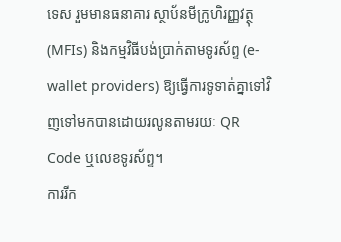ទេស រួមមានធនាគារ ស្ថាប័នមីក្រូហិរញ្ញវត្ថុ (MFIs) និងកម្មវិធីបង់ប្រាក់តាមទូរស័ព្ទ (e-wallet providers) ឱ្យធ្វើការទូទាត់គ្នាទៅវិញទៅមកបានដោយរលូនតាមរយៈ QR Code ឬលេខទូរស័ព្ទ។
ការរីក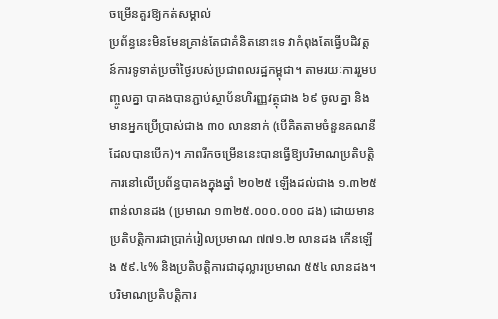ចម្រើនគួរឱ្យកត់សម្គាល់
ប្រព័ន្ធនេះមិនមែនគ្រាន់តែជាគំនិតនោះទេ វាកំពុងតែធ្វើបដិវត្តន៍ការទូទាត់ប្រចាំថ្ងៃរបស់ប្រជាពលរដ្ឋកម្ពុជា។ តាមរយៈការរួមបញ្ចូលគ្នា បាគងបានភ្ជាប់ស្ថាប័នហិរញ្ញវត្ថុជាង ៦៩ ចូលគ្នា និងមានអ្នកប្រើប្រាស់ជាង ៣០ លាននាក់ (បើគិតតាមចំនួនគណនីដែលបានបើក)។ ភាពរីកចម្រើននេះបានធ្វើឱ្យបរិមាណប្រតិបត្តិការនៅលើប្រព័ន្ធបាគងក្នុងឆ្នាំ ២០២៥ ឡើងដល់ជាង ១.៣២៥ ពាន់លានដង (ប្រមាណ ១៣២៥.០០០.០០០ ដង) ដោយមានប្រតិបត្តិការជាប្រាក់រៀលប្រមាណ ៧៧១.២ លានដង កើនឡើង ៥៩.៤% និងប្រតិបត្តិការជាដុល្លារប្រមាណ ៥៥៤ លានដង។ បរិមាណប្រតិបត្តិការ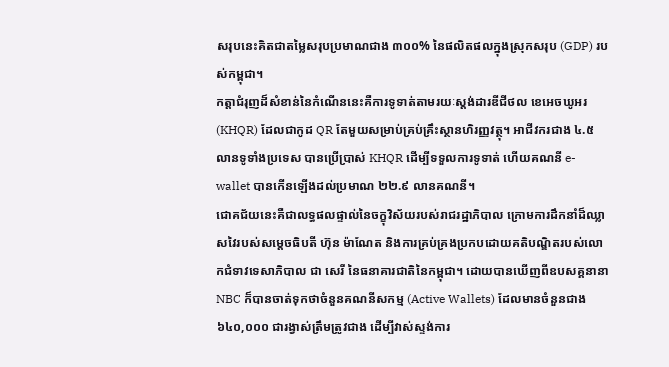សរុបនេះគិតជាតម្លៃសរុបប្រមាណជាង ៣០០% នៃផលិតផលក្នុងស្រុកសរុប (GDP) របស់កម្ពុជា។
កត្តាជំរុញដ៏សំខាន់នៃកំណើននេះគឺការទូទាត់តាមរយៈស្តង់ដារឌីជីថល ខេអេចឃូអរ (KHQR) ដែលជាកូដ QR តែមួយសម្រាប់គ្រប់គ្រឹះស្ថានហិរញ្ញវត្ថុ។ អាជីវករជាង ៤.៥ លានទូទាំងប្រទេស បានប្រើប្រាស់ KHQR ដើម្បីទទួលការទូទាត់ ហើយគណនី e-wallet បានកើនឡើងដល់ប្រមាណ ២២.៩ លានគណនី។
ជោគជ័យនេះគឺជាលទ្ធផលផ្ទាល់នៃចក្ខុវិស័យរបស់រាជរដ្ឋាភិបាល ក្រោមការដឹកនាំដ៏ឈ្លាសវៃរបស់សម្តេចធិបតី ហ៊ុន ម៉ាណែត និងការគ្រប់គ្រងប្រកបដោយគតិបណ្ឌិតរបស់លោកជំទាវទេសាភិបាល ជា សេរី នៃធនាគារជាតិនៃកម្ពុជា។ ដោយបានឃើញពីឧបសគ្គនានា NBC ក៏បានចាត់ទុកថាចំនួនគណនីសកម្ម (Active Wallets) ដែលមានចំនួនជាង ៦៤០,០០០ ជារង្វាស់ត្រឹមត្រូវជាង ដើម្បីវាស់ស្ទង់ការ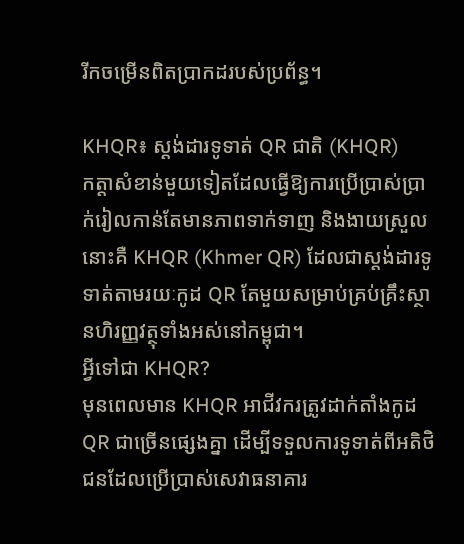រីកចម្រើនពិតប្រាកដរបស់ប្រព័ន្ធ។

KHQR៖ ស្តង់ដារទូទាត់ QR ជាតិ (KHQR)
កត្តាសំខាន់មួយទៀតដែលធ្វើឱ្យការប្រើប្រាស់ប្រាក់រៀលកាន់តែមានភាពទាក់ទាញ និងងាយស្រួលនោះគឺ KHQR (Khmer QR) ដែលជាស្តង់ដារទូទាត់តាមរយៈកូដ QR តែមួយសម្រាប់គ្រប់គ្រឹះស្ថានហិរញ្ញវត្ថុទាំងអស់នៅកម្ពុជា។
អ្វីទៅជា KHQR?
មុនពេលមាន KHQR អាជីវករត្រូវដាក់តាំងកូដ QR ជាច្រើនផ្សេងគ្នា ដើម្បីទទួលការទូទាត់ពីអតិថិជនដែលប្រើប្រាស់សេវាធនាគារ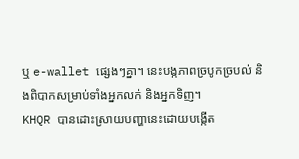ឬ e-wallet ផ្សេងៗគ្នា។ នេះបង្កភាពច្របូកច្របល់ និងពិបាកសម្រាប់ទាំងអ្នកលក់ និងអ្នកទិញ។
KHQR បានដោះស្រាយបញ្ហានេះដោយបង្កើត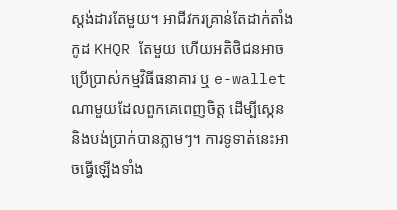ស្តង់ដារតែមួយ។ អាជីវករគ្រាន់តែដាក់តាំងកូដ KHQR តែមួយ ហើយអតិថិជនអាចប្រើប្រាស់កម្មវិធីធនាគារ ឬ e-wallet ណាមួយដែលពួកគេពេញចិត្ត ដើម្បីស្កេន និងបង់ប្រាក់បានភ្លាមៗ។ ការទូទាត់នេះអាចធ្វើឡើងទាំង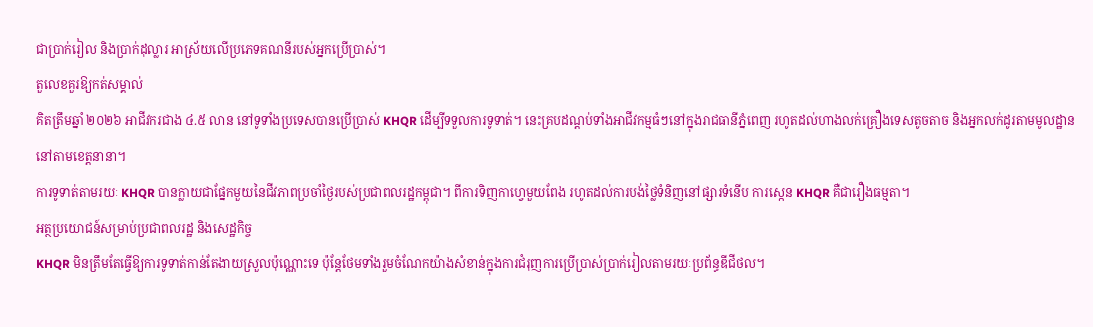ជាប្រាក់រៀល និងប្រាក់ដុល្លារ អាស្រ័យលើប្រភេទគណនីរបស់អ្នកប្រើប្រាស់។
តួលេខគួរឱ្យកត់សម្គាល់
គិតត្រឹមឆ្នាំ ២០២៦ អាជីវករជាង ៤.៥ លាន នៅទូទាំងប្រទេសបានប្រើប្រាស់ KHQR ដើម្បីទទួលការទូទាត់។ នេះគ្របដណ្តប់ទាំងអាជីវកម្មធំៗនៅក្នុងរាជធានីភ្នំពេញ រហូតដល់ហាងលក់គ្រឿងទេសតូចតាច និងអ្នកលក់ដូរតាមមូលដ្ឋាននៅតាមខេត្តនានា។
ការទូទាត់តាមរយៈ KHQR បានក្លាយជាផ្នែកមួយនៃជីវភាពប្រចាំថ្ងៃរបស់ប្រជាពលរដ្ឋកម្ពុជា។ ពីការទិញកាហ្វេមួយពែង រហូតដល់ការបង់ថ្លៃទំនិញនៅផ្សារទំនើប ការស្កេន KHQR គឺជារឿងធម្មតា។
អត្ថប្រយោជន៍សម្រាប់ប្រជាពលរដ្ឋ និងសេដ្ឋកិច្ច
KHQR មិនត្រឹមតែធ្វើឱ្យការទូទាត់កាន់តែងាយស្រួលប៉ុណ្ណោះទេ ប៉ុន្តែថែមទាំងរួមចំណែកយ៉ាងសំខាន់ក្នុងការជំរុញការប្រើប្រាស់ប្រាក់រៀលតាមរយៈប្រព័ន្ធឌីជីថល។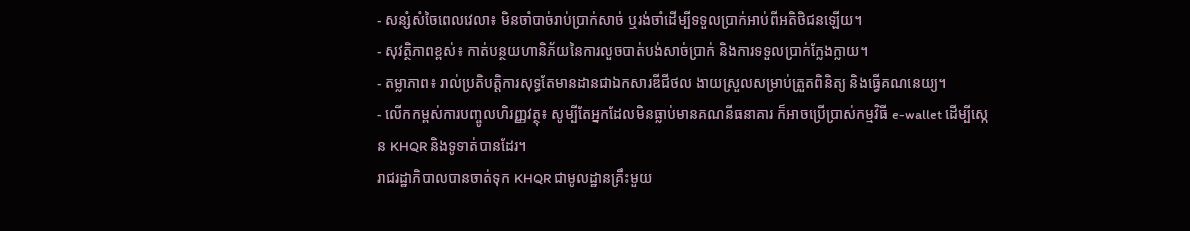- សន្សំសំចៃពេលវេលា៖ មិនចាំបាច់រាប់ប្រាក់សាច់ ឬរង់ចាំដើម្បីទទួលប្រាក់អាប់ពីអតិថិជនឡើយ។
- សុវត្ថិភាពខ្ពស់៖ កាត់បន្ថយហានិភ័យនៃការលួចបាត់បង់សាច់ប្រាក់ និងការទទួលប្រាក់ក្លែងក្លាយ។
- តម្លាភាព៖ រាល់ប្រតិបត្តិការសុទ្ធតែមានដានជាឯកសារឌីជីថល ងាយស្រួលសម្រាប់ត្រួតពិនិត្យ និងធ្វើគណនេយ្យ។
- លើកកម្ពស់ការបញ្ចូលហិរញ្ញវត្ថុ៖ សូម្បីតែអ្នកដែលមិនធ្លាប់មានគណនីធនាគារ ក៏អាចប្រើប្រាស់កម្មវិធី e-wallet ដើម្បីស្កេន KHQR និងទូទាត់បានដែរ។
រាជរដ្ឋាភិបាលបានចាត់ទុក KHQR ជាមូលដ្ឋានគ្រឹះមួយ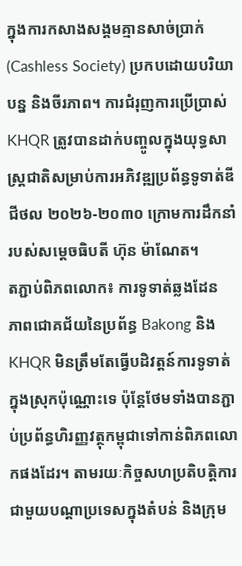ក្នុងការកសាងសង្គមគ្មានសាច់ប្រាក់ (Cashless Society) ប្រកបដោយបរិយាបន្ន និងចីរភាព។ ការជំរុញការប្រើប្រាស់ KHQR ត្រូវបានដាក់បញ្ចូលក្នុងយុទ្ធសាស្ត្រជាតិសម្រាប់ការអភិវឌ្ឍប្រព័ន្ធទូទាត់ឌីជីថល ២០២៦-២០៣០ ក្រោមការដឹកនាំរបស់សម្តេចធិបតី ហ៊ុន ម៉ាណែត។
តភ្ជាប់ពិភពលោក៖ ការទូទាត់ឆ្លងដែន
ភាពជោគជ័យនៃប្រព័ន្ធ Bakong និង KHQR មិនត្រឹមតែធ្វើបដិវត្តន៍ការទូទាត់ក្នុងស្រុកប៉ុណ្ណោះទេ ប៉ុន្តែថែមទាំងបានភ្ជាប់ប្រព័ន្ធហិរញ្ញវត្ថុកម្ពុជាទៅកាន់ពិភពលោកផងដែរ។ តាមរយៈកិច្ចសហប្រតិបត្តិការជាមួយបណ្តាប្រទេសក្នុងតំបន់ និងក្រុម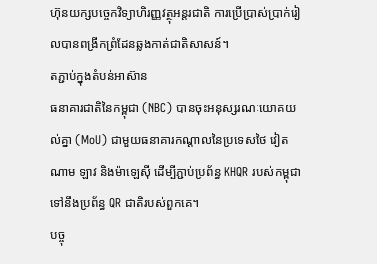ហ៊ុនយក្សបច្ចេកវិទ្យាហិរញ្ញវត្ថុអន្តរជាតិ ការប្រើប្រាស់ប្រាក់រៀលបានពង្រីកព្រំដែនឆ្លងកាត់ជាតិសាសន៍។
តភ្ជាប់ក្នុងតំបន់អាស៊ាន
ធនាគារជាតិនៃកម្ពុជា (NBC) បានចុះអនុស្សរណៈយោគយល់គ្នា (MoU) ជាមួយធនាគារកណ្តាលនៃប្រទេសថៃ វៀតណាម ឡាវ និងម៉ាឡេស៊ី ដើម្បីភ្ជាប់ប្រព័ន្ធ KHQR របស់កម្ពុជាទៅនឹងប្រព័ន្ធ QR ជាតិរបស់ពួកគេ។
បច្ចុ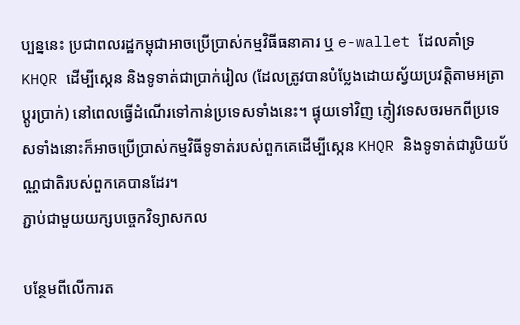ប្បន្ននេះ ប្រជាពលរដ្ឋកម្ពុជាអាចប្រើប្រាស់កម្មវិធីធនាគារ ឬ e-wallet ដែលគាំទ្រ KHQR ដើម្បីស្កេន និងទូទាត់ជាប្រាក់រៀល (ដែលត្រូវបានបំប្លែងដោយស្វ័យប្រវត្តិតាមអត្រាប្តូរប្រាក់) នៅពេលធ្វើដំណើរទៅកាន់ប្រទេសទាំងនេះ។ ផ្ទុយទៅវិញ ភ្ញៀវទេសចរមកពីប្រទេសទាំងនោះក៏អាចប្រើប្រាស់កម្មវិធីទូទាត់របស់ពួកគេដើម្បីស្កេន KHQR និងទូទាត់ជារូបិយប័ណ្ណជាតិរបស់ពួកគេបានដែរ។
ភ្ជាប់ជាមួយយក្សបច្ចេកវិទ្យាសកល

បន្ថែមពីលើការត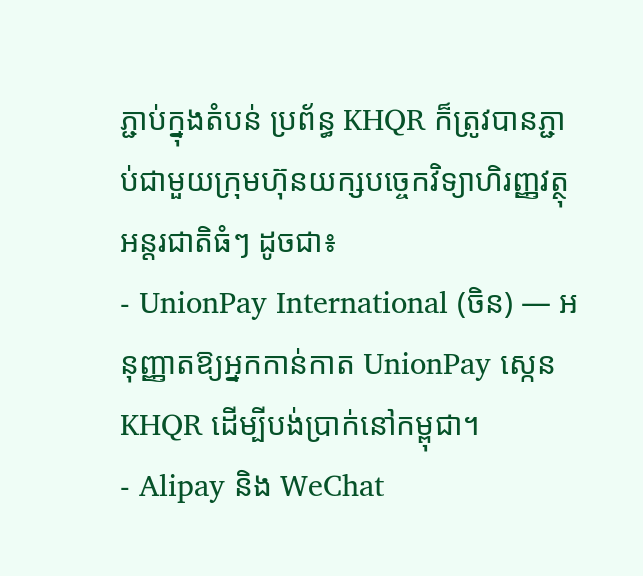ភ្ជាប់ក្នុងតំបន់ ប្រព័ន្ធ KHQR ក៏ត្រូវបានភ្ជាប់ជាមួយក្រុមហ៊ុនយក្សបច្ចេកវិទ្យាហិរញ្ញវត្ថុអន្តរជាតិធំៗ ដូចជា៖
- UnionPay International (ចិន) — អនុញ្ញាតឱ្យអ្នកកាន់កាត UnionPay ស្កេន KHQR ដើម្បីបង់ប្រាក់នៅកម្ពុជា។
- Alipay និង WeChat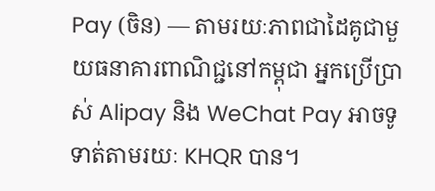Pay (ចិន) — តាមរយៈភាពជាដៃគូជាមួយធនាគារពាណិជ្ជនៅកម្ពុជា អ្នកប្រើប្រាស់ Alipay និង WeChat Pay អាចទូទាត់តាមរយៈ KHQR បាន។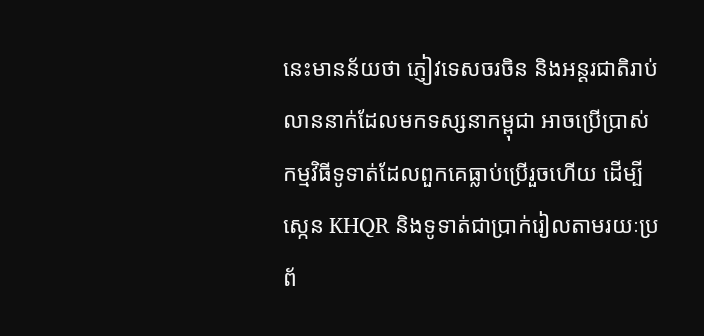នេះមានន័យថា ភ្ញៀវទេសចរចិន និងអន្តរជាតិរាប់លាននាក់ដែលមកទស្សនាកម្ពុជា អាចប្រើប្រាស់កម្មវិធីទូទាត់ដែលពួកគេធ្លាប់ប្រើរួចហើយ ដើម្បីស្កេន KHQR និងទូទាត់ជាប្រាក់រៀលតាមរយៈប្រព័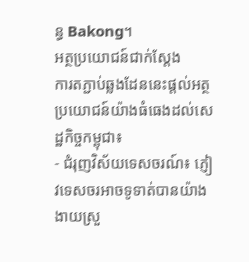ន្ធ Bakong។
អត្ថប្រយោជន៍ជាក់ស្តែង
ការតភ្ជាប់ឆ្លងដែននេះផ្តល់អត្ថប្រយោជន៍យ៉ាងធំធេងដល់សេដ្ឋកិច្ចកម្ពុជា៖
- ជំរុញវិស័យទេសចរណ៍៖ ភ្ញៀវទេសចរអាចទូទាត់បានយ៉ាងងាយស្រួ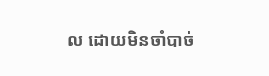ល ដោយមិនចាំបាច់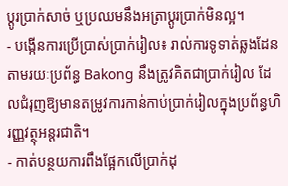ប្តូរប្រាក់សាច់ ឬប្រឈមនឹងអត្រាប្តូរប្រាក់មិនល្អ។
- បង្កើនការប្រើប្រាស់ប្រាក់រៀល៖ រាល់ការទូទាត់ឆ្លងដែនតាមរយៈប្រព័ន្ធ Bakong នឹងត្រូវគិតជាប្រាក់រៀល ដែលជំរុញឱ្យមានតម្រូវការកាន់កាប់ប្រាក់រៀលក្នុងប្រព័ន្ធហិរញ្ញវត្ថុអន្តរជាតិ។
- កាត់បន្ថយការពឹងផ្អែកលើប្រាក់ដុ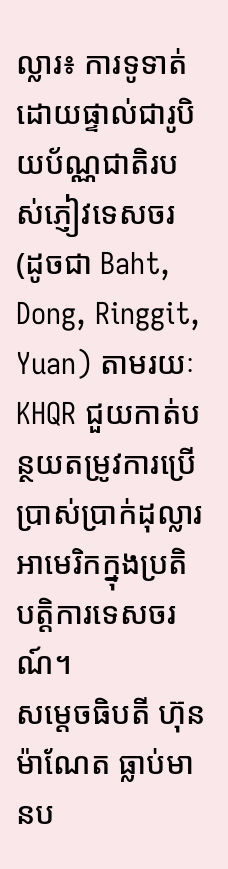ល្លារ៖ ការទូទាត់ដោយផ្ទាល់ជារូបិយប័ណ្ណជាតិរបស់ភ្ញៀវទេសចរ (ដូចជា Baht, Dong, Ringgit, Yuan) តាមរយៈ KHQR ជួយកាត់បន្ថយតម្រូវការប្រើប្រាស់ប្រាក់ដុល្លារអាមេរិកក្នុងប្រតិបត្តិការទេសចរណ៍។
សម្តេចធិបតី ហ៊ុន ម៉ាណែត ធ្លាប់មានប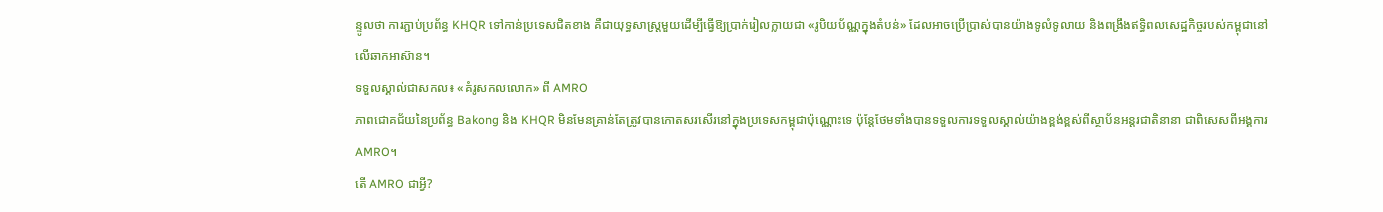ន្ទូលថា ការភ្ជាប់ប្រព័ន្ធ KHQR ទៅកាន់ប្រទេសជិតខាង គឺជាយុទ្ធសាស្ត្រមួយដើម្បីធ្វើឱ្យប្រាក់រៀលក្លាយជា «រូបិយប័ណ្ណក្នុងតំបន់» ដែលអាចប្រើប្រាស់បានយ៉ាងទូលំទូលាយ និងពង្រឹងឥទ្ធិពលសេដ្ឋកិច្ចរបស់កម្ពុជានៅលើឆាកអាស៊ាន។
ទទួលស្គាល់ជាសកល៖ «គំរូសកលលោក» ពី AMRO
ភាពជោគជ័យនៃប្រព័ន្ធ Bakong និង KHQR មិនមែនគ្រាន់តែត្រូវបានកោតសរសើរនៅក្នុងប្រទេសកម្ពុជាប៉ុណ្ណោះទេ ប៉ុន្តែថែមទាំងបានទទួលការទទួលស្គាល់យ៉ាងខ្ពង់ខ្ពស់ពីស្ថាប័នអន្តរជាតិនានា ជាពិសេសពីអង្គការ AMRO។
តើ AMRO ជាអ្វី?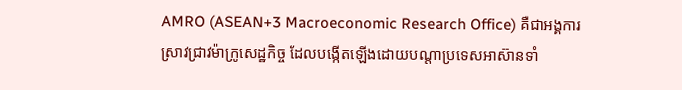AMRO (ASEAN+3 Macroeconomic Research Office) គឺជាអង្គការស្រាវជ្រាវម៉ាក្រូសេដ្ឋកិច្ច ដែលបង្កើតឡើងដោយបណ្តាប្រទេសអាស៊ានទាំ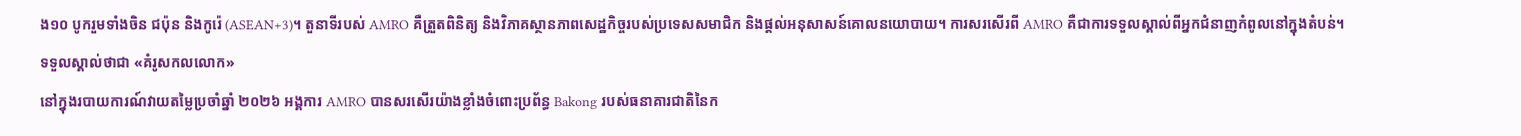ង១០ បូករួមទាំងចិន ជប៉ុន និងកូរ៉េ (ASEAN+3)។ តួនាទីរបស់ AMRO គឺត្រួតពិនិត្យ និងវិភាគស្ថានភាពសេដ្ឋកិច្ចរបស់ប្រទេសសមាជិក និងផ្តល់អនុសាសន៍គោលនយោបាយ។ ការសរសើរពី AMRO គឺជាការទទួលស្គាល់ពីអ្នកជំនាញកំពូលនៅក្នុងតំបន់។
ទទួលស្គាល់ថាជា «គំរូសកលលោក»
នៅក្នុងរបាយការណ៍វាយតម្លៃប្រចាំឆ្នាំ ២០២៦ អង្គការ AMRO បានសរសើរយ៉ាងខ្លាំងចំពោះប្រព័ន្ធ Bakong របស់ធនាគារជាតិនៃក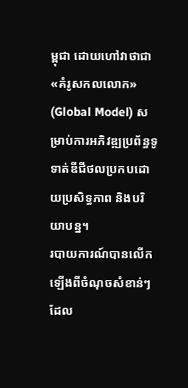ម្ពុជា ដោយហៅវាថាជា «គំរូសកលលោក» (Global Model) សម្រាប់ការអភិវឌ្ឍប្រព័ន្ធទូទាត់ឌីជីថលប្រកបដោយប្រសិទ្ធភាព និងបរិយាបន្ន។
របាយការណ៍បានលើកឡើងពីចំណុចសំខាន់ៗដែល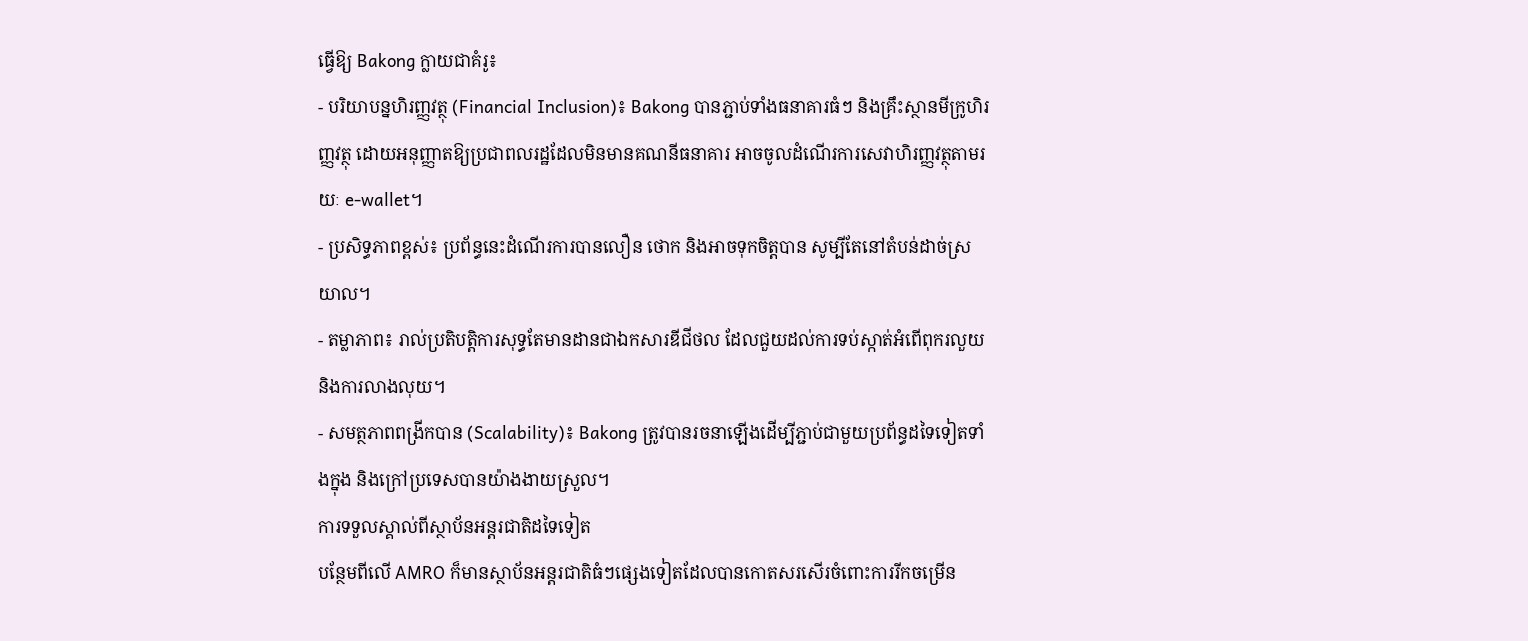ធ្វើឱ្យ Bakong ក្លាយជាគំរូ៖
- បរិយាបន្នហិរញ្ញវត្ថុ (Financial Inclusion)៖ Bakong បានភ្ជាប់ទាំងធនាគារធំៗ និងគ្រឹះស្ថានមីក្រូហិរញ្ញវត្ថុ ដោយអនុញ្ញាតឱ្យប្រជាពលរដ្ឋដែលមិនមានគណនីធនាគារ អាចចូលដំណើរការសេវាហិរញ្ញវត្ថុតាមរយៈ e-wallet។
- ប្រសិទ្ធភាពខ្ពស់៖ ប្រព័ន្ធនេះដំណើរការបានលឿន ថោក និងអាចទុកចិត្តបាន សូម្បីតែនៅតំបន់ដាច់ស្រយាល។
- តម្លាភាព៖ រាល់ប្រតិបត្តិការសុទ្ធតែមានដានជាឯកសារឌីជីថល ដែលជួយដល់ការទប់ស្កាត់អំពើពុករលួយ និងការលាងលុយ។
- សមត្ថភាពពង្រីកបាន (Scalability)៖ Bakong ត្រូវបានរចនាឡើងដើម្បីភ្ជាប់ជាមួយប្រព័ន្ធដទៃទៀតទាំងក្នុង និងក្រៅប្រទេសបានយ៉ាងងាយស្រួល។
ការទទួលស្គាល់ពីស្ថាប័នអន្តរជាតិដទៃទៀត
បន្ថែមពីលើ AMRO ក៏មានស្ថាប័នអន្តរជាតិធំៗផ្សេងទៀតដែលបានកោតសរសើរចំពោះការរីកចម្រើន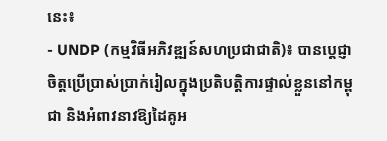នេះ៖
- UNDP (កម្មវិធីអភិវឌ្ឍន៍សហប្រជាជាតិ)៖ បានប្តេជ្ញាចិត្តប្រើប្រាស់ប្រាក់រៀលក្នុងប្រតិបត្តិការផ្ទាល់ខ្លួននៅកម្ពុជា និងអំពាវនាវឱ្យដៃគូអ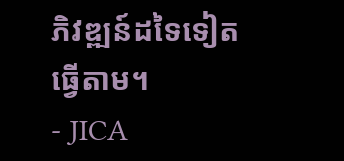ភិវឌ្ឍន៍ដទៃទៀតធ្វើតាម។
- JICA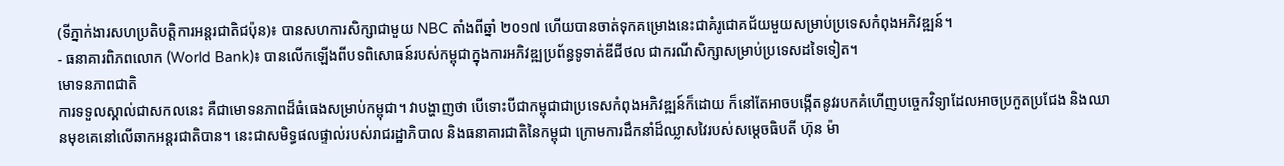(ទីភ្នាក់ងារសហប្រតិបត្តិការអន្តរជាតិជប៉ុន)៖ បានសហការសិក្សាជាមួយ NBC តាំងពីឆ្នាំ ២០១៧ ហើយបានចាត់ទុកគម្រោងនេះជាគំរូជោគជ័យមួយសម្រាប់ប្រទេសកំពុងអភិវឌ្ឍន៍។
- ធនាគារពិភពលោក (World Bank)៖ បានលើកឡើងពីបទពិសោធន៍របស់កម្ពុជាក្នុងការអភិវឌ្ឍប្រព័ន្ធទូទាត់ឌីជីថល ជាករណីសិក្សាសម្រាប់ប្រទេសដទៃទៀត។
មោទនភាពជាតិ
ការទទួលស្គាល់ជាសកលនេះ គឺជាមោទនភាពដ៏ធំធេងសម្រាប់កម្ពុជា។ វាបង្ហាញថា បើទោះបីជាកម្ពុជាជាប្រទេសកំពុងអភិវឌ្ឍន៍ក៏ដោយ ក៏នៅតែអាចបង្កើតនូវរបកគំហើញបច្ចេកវិទ្យាដែលអាចប្រកួតប្រជែង និងឈានមុខគេនៅលើឆាកអន្តរជាតិបាន។ នេះជាសមិទ្ធផលផ្ទាល់របស់រាជរដ្ឋាភិបាល និងធនាគារជាតិនៃកម្ពុជា ក្រោមការដឹកនាំដ៏ឈ្លាសវៃរបស់សម្តេចធិបតី ហ៊ុន ម៉ា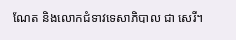ណែត និងលោកជំទាវទេសាភិបាល ជា សេរី។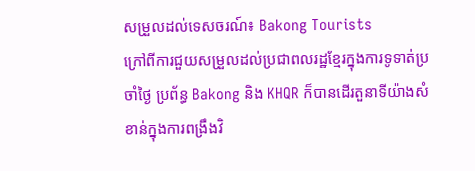សម្រួលដល់ទេសចរណ៍៖ Bakong Tourists
ក្រៅពីការជួយសម្រួលដល់ប្រជាពលរដ្ឋខ្មែរក្នុងការទូទាត់ប្រចាំថ្ងៃ ប្រព័ន្ធ Bakong និង KHQR ក៏បានដើរតួនាទីយ៉ាងសំខាន់ក្នុងការពង្រឹងវិ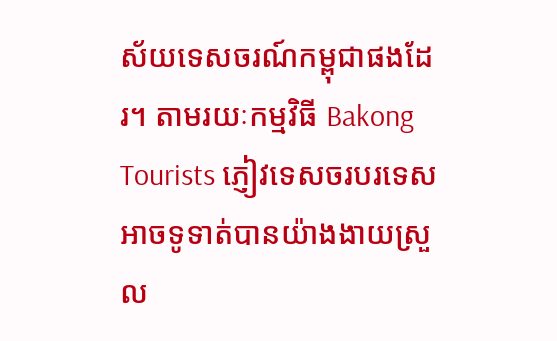ស័យទេសចរណ៍កម្ពុជាផងដែរ។ តាមរយៈកម្មវិធី Bakong Tourists ភ្ញៀវទេសចរបរទេសអាចទូទាត់បានយ៉ាងងាយស្រួល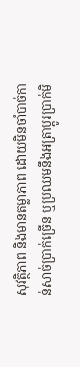សុវត្ថិភាព និងមានតម្លាភាព ដោយមិនចាំបាច់កាន់សាច់ប្រាក់ច្រើន ឬប្រឈមនឹងអត្រាប្តូរប្រាក់មិ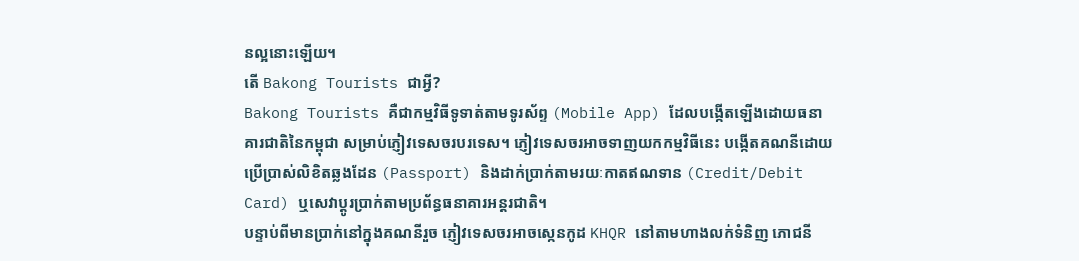នល្អនោះឡើយ។
តើ Bakong Tourists ជាអ្វី?
Bakong Tourists គឺជាកម្មវិធីទូទាត់តាមទូរស័ព្ទ (Mobile App) ដែលបង្កើតឡើងដោយធនាគារជាតិនៃកម្ពុជា សម្រាប់ភ្ញៀវទេសចរបរទេស។ ភ្ញៀវទេសចរអាចទាញយកកម្មវិធីនេះ បង្កើតគណនីដោយប្រើប្រាស់លិខិតឆ្លងដែន (Passport) និងដាក់ប្រាក់តាមរយៈកាតឥណទាន (Credit/Debit Card) ឬសេវាប្តូរប្រាក់តាមប្រព័ន្ធធនាគារអន្តរជាតិ។
បន្ទាប់ពីមានប្រាក់នៅក្នុងគណនីរួច ភ្ញៀវទេសចរអាចស្កេនកូដ KHQR នៅតាមហាងលក់ទំនិញ ភោជនី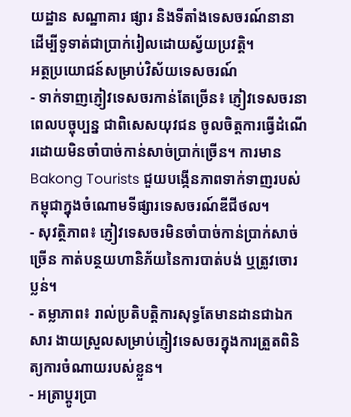យដ្ឋាន សណ្ឋាគារ ផ្សារ និងទីតាំងទេសចរណ៍នានា ដើម្បីទូទាត់ជាប្រាក់រៀលដោយស្វ័យប្រវត្តិ។
អត្ថប្រយោជន៍សម្រាប់វិស័យទេសចរណ៍
- ទាក់ទាញភ្ញៀវទេសចរកាន់តែច្រើន៖ ភ្ញៀវទេសចរនាពេលបច្ចុប្បន្ន ជាពិសេសយុវជន ចូលចិត្តការធ្វើដំណើរដោយមិនចាំបាច់កាន់សាច់ប្រាក់ច្រើន។ ការមាន Bakong Tourists ជួយបង្កើនភាពទាក់ទាញរបស់កម្ពុជាក្នុងចំណោមទីផ្សារទេសចរណ៍ឌីជីថល។
- សុវត្ថិភាព៖ ភ្ញៀវទេសចរមិនចាំបាច់កាន់ប្រាក់សាច់ច្រើន កាត់បន្ថយហានិភ័យនៃការបាត់បង់ ឬត្រូវចោរប្លន់។
- តម្លាភាព៖ រាល់ប្រតិបត្តិការសុទ្ធតែមានដានជាឯកសារ ងាយស្រួលសម្រាប់ភ្ញៀវទេសចរក្នុងការត្រួតពិនិត្យការចំណាយរបស់ខ្លួន។
- អត្រាប្តូរប្រា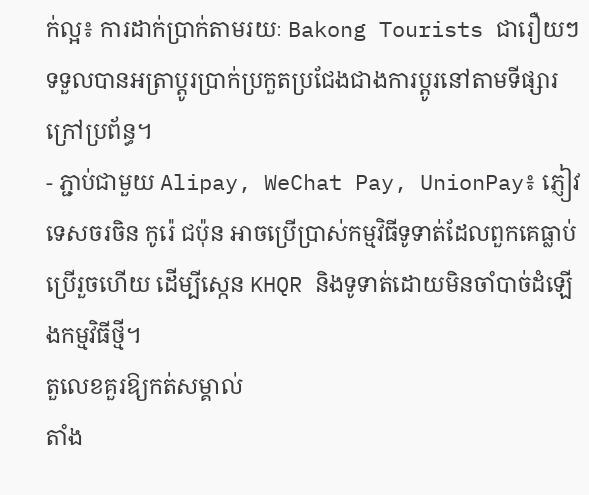ក់ល្អ៖ ការដាក់ប្រាក់តាមរយៈ Bakong Tourists ជារឿយៗទទួលបានអត្រាប្តូរប្រាក់ប្រកួតប្រជែងជាងការប្តូរនៅតាមទីផ្សារក្រៅប្រព័ន្ធ។
- ភ្ជាប់ជាមួយ Alipay, WeChat Pay, UnionPay៖ ភ្ញៀវទេសចរចិន កូរ៉េ ជប៉ុន អាចប្រើប្រាស់កម្មវិធីទូទាត់ដែលពួកគេធ្លាប់ប្រើរួចហើយ ដើម្បីស្កេន KHQR និងទូទាត់ដោយមិនចាំបាច់ដំឡើងកម្មវិធីថ្មី។
តួលេខគួរឱ្យកត់សម្គាល់
តាំង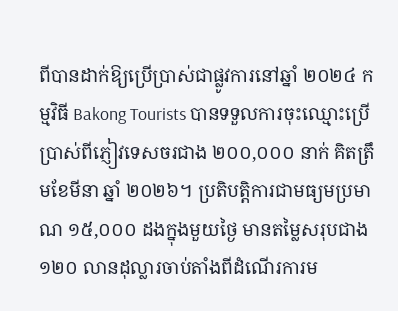ពីបានដាក់ឱ្យប្រើប្រាស់ជាផ្លូវការនៅឆ្នាំ ២០២៤ កម្មវិធី Bakong Tourists បានទទួលការចុះឈ្មោះប្រើប្រាស់ពីភ្ញៀវទេសចរជាង ២០០,០០០ នាក់ គិតត្រឹមខែមីនា ឆ្នាំ ២០២៦។ ប្រតិបត្តិការជាមធ្យមប្រមាណ ១៥,០០០ ដងក្នុងមួយថ្ងៃ មានតម្លៃសរុបជាង ១២០ លានដុល្លារចាប់តាំងពីដំណើរការម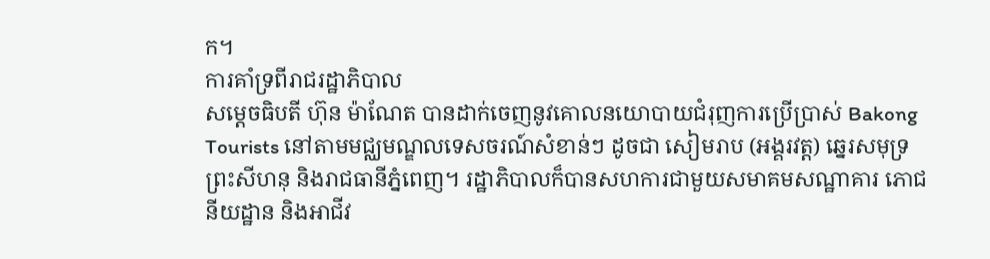ក។
ការគាំទ្រពីរាជរដ្ឋាភិបាល
សម្តេចធិបតី ហ៊ុន ម៉ាណែត បានដាក់ចេញនូវគោលនយោបាយជំរុញការប្រើប្រាស់ Bakong Tourists នៅតាមមជ្ឈមណ្ឌលទេសចរណ៍សំខាន់ៗ ដូចជា សៀមរាប (អង្គរវត្ត) ឆ្នេរសមុទ្រព្រះសីហនុ និងរាជធានីភ្នំពេញ។ រដ្ឋាភិបាលក៏បានសហការជាមួយសមាគមសណ្ឋាគារ ភោជនីយដ្ឋាន និងអាជីវ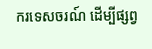ករទេសចរណ៍ ដើម្បីផ្សព្វ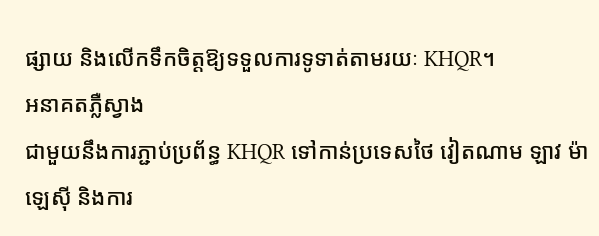ផ្សាយ និងលើកទឹកចិត្តឱ្យទទួលការទូទាត់តាមរយៈ KHQR។
អនាគតភ្លឺស្វាង
ជាមួយនឹងការភ្ជាប់ប្រព័ន្ធ KHQR ទៅកាន់ប្រទេសថៃ វៀតណាម ឡាវ ម៉ាឡេស៊ី និងការ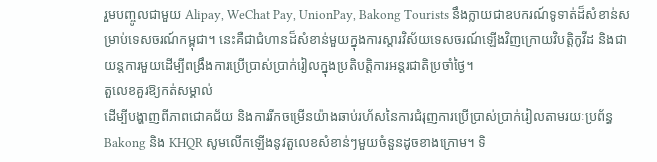រួមបញ្ចូលជាមួយ Alipay, WeChat Pay, UnionPay, Bakong Tourists នឹងក្លាយជាឧបករណ៍ទូទាត់ដ៏សំខាន់សម្រាប់ទេសចរណ៍កម្ពុជា។ នេះគឺជាជំហានដ៏សំខាន់មួយក្នុងការស្តារវិស័យទេសចរណ៍ឡើងវិញក្រោយវិបត្តិកូវីដ និងជាយន្តការមួយដើម្បីពង្រឹងការប្រើប្រាស់ប្រាក់រៀលក្នុងប្រតិបត្តិការអន្តរជាតិប្រចាំថ្ងៃ។
តួលេខគួរឱ្យកត់សម្គាល់
ដើម្បីបង្ហាញពីភាពជោគជ័យ និងការរីកចម្រើនយ៉ាងឆាប់រហ័សនៃការជំរុញការប្រើប្រាស់ប្រាក់រៀលតាមរយៈប្រព័ន្ធ Bakong និង KHQR សូមលើកឡើងនូវតួលេខសំខាន់ៗមួយចំនួនដូចខាងក្រោម។ ទិ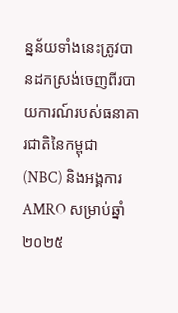ន្នន័យទាំងនេះត្រូវបានដកស្រង់ចេញពីរបាយការណ៍របស់ធនាគារជាតិនៃកម្ពុជា (NBC) និងអង្គការ AMRO សម្រាប់ឆ្នាំ ២០២៥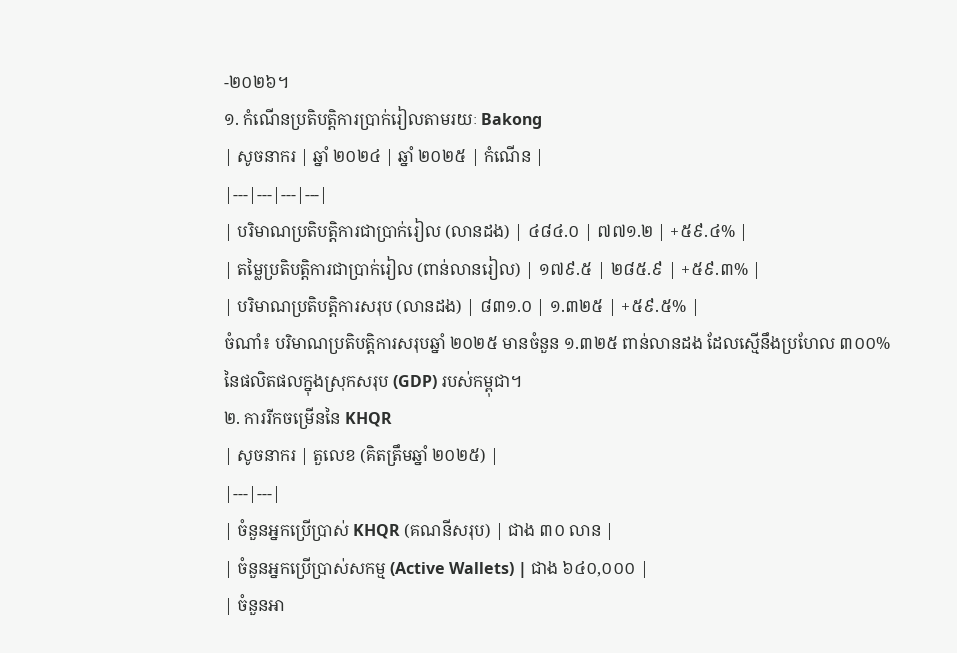-២០២៦។
១. កំណើនប្រតិបត្តិការប្រាក់រៀលតាមរយៈ Bakong
| សូចនាករ | ឆ្នាំ ២០២៤ | ឆ្នាំ ២០២៥ | កំណើន |
|---|---|---|---|
| បរិមាណប្រតិបត្តិការជាប្រាក់រៀល (លានដង) | ៤៨៤.០ | ៧៧១.២ | +៥៩.៤% |
| តម្លៃប្រតិបត្តិការជាប្រាក់រៀល (ពាន់លានរៀល) | ១៧៩.៥ | ២៨៥.៩ | +៥៩.៣% |
| បរិមាណប្រតិបត្តិការសរុប (លានដង) | ៨៣១.០ | ១.៣២៥ | +៥៩.៥% |
ចំណាំ៖ បរិមាណប្រតិបត្តិការសរុបឆ្នាំ ២០២៥ មានចំនួន ១.៣២៥ ពាន់លានដង ដែលស្មើនឹងប្រហែល ៣០០% នៃផលិតផលក្នុងស្រុកសរុប (GDP) របស់កម្ពុជា។
២. ការរីកចម្រើននៃ KHQR
| សូចនាករ | តួលេខ (គិតត្រឹមឆ្នាំ ២០២៥) |
|---|---|
| ចំនួនអ្នកប្រើប្រាស់ KHQR (គណនីសរុប) | ជាង ៣០ លាន |
| ចំនួនអ្នកប្រើប្រាស់សកម្ម (Active Wallets) | ជាង ៦៤០,០០០ |
| ចំនួនអា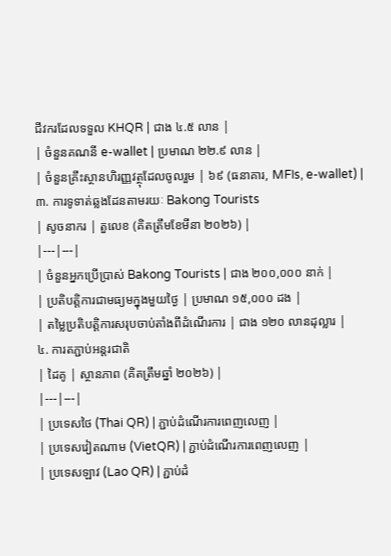ជីវករដែលទទួល KHQR | ជាង ៤.៥ លាន |
| ចំនួនគណនី e-wallet | ប្រមាណ ២២.៩ លាន |
| ចំនួនគ្រឹះស្ថានហិរញ្ញវត្ថុដែលចូលរួម | ៦៩ (ធនាគារ, MFIs, e-wallet) |
៣. ការទូទាត់ឆ្លងដែនតាមរយៈ Bakong Tourists
| សូចនាករ | តួលេខ (គិតត្រឹមខែមីនា ២០២៦) |
|---|---|
| ចំនួនអ្នកប្រើប្រាស់ Bakong Tourists | ជាង ២០០,០០០ នាក់ |
| ប្រតិបត្តិការជាមធ្យមក្នុងមួយថ្ងៃ | ប្រមាណ ១៥,០០០ ដង |
| តម្លៃប្រតិបត្តិការសរុបចាប់តាំងពីដំណើរការ | ជាង ១២០ លានដុល្លារ |
៤. ការតភ្ជាប់អន្តរជាតិ
| ដៃគូ | ស្ថានភាព (គិតត្រឹមឆ្នាំ ២០២៦) |
|---|---|
| ប្រទេសថៃ (Thai QR) | ភ្ជាប់ដំណើរការពេញលេញ |
| ប្រទេសវៀតណាម (VietQR) | ភ្ជាប់ដំណើរការពេញលេញ |
| ប្រទេសឡាវ (Lao QR) | ភ្ជាប់ដំ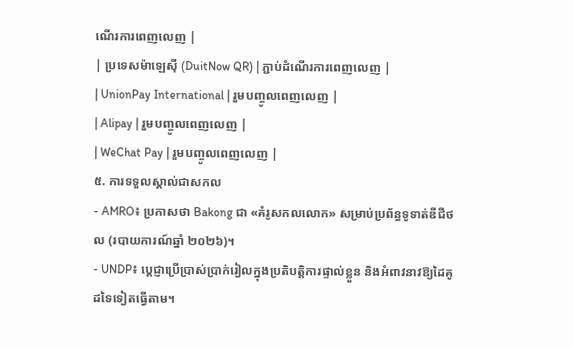ណើរការពេញលេញ |
| ប្រទេសម៉ាឡេស៊ី (DuitNow QR) | ភ្ជាប់ដំណើរការពេញលេញ |
| UnionPay International | រួមបញ្ចូលពេញលេញ |
| Alipay | រួមបញ្ចូលពេញលេញ |
| WeChat Pay | រួមបញ្ចូលពេញលេញ |
៥. ការទទួលស្គាល់ជាសកល
- AMRO៖ ប្រកាសថា Bakong ជា «គំរូសកលលោក» សម្រាប់ប្រព័ន្ធទូទាត់ឌីជីថល (របាយការណ៍ឆ្នាំ ២០២៦)។
- UNDP៖ ប្តេជ្ញាប្រើប្រាស់ប្រាក់រៀលក្នុងប្រតិបត្តិការផ្ទាល់ខ្លួន និងអំពាវនាវឱ្យដៃគូដទៃទៀតធ្វើតាម។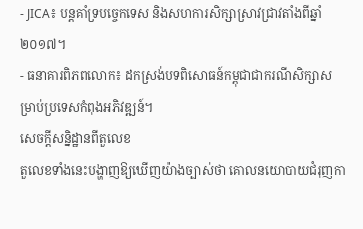- JICA៖ បន្តគាំទ្របច្ចេកទេស និងសហការសិក្សាស្រាវជ្រាវតាំងពីឆ្នាំ ២០១៧។
- ធនាគារពិភពលោក៖ ដកស្រង់បទពិសោធន៍កម្ពុជាជាករណីសិក្សាសម្រាប់ប្រទេសកំពុងអភិវឌ្ឍន៍។
សេចក្តីសន្និដ្ឋានពីតួលេខ
តួលេខទាំងនេះបង្ហាញឱ្យឃើញយ៉ាងច្បាស់ថា គោលនយោបាយជំរុញកា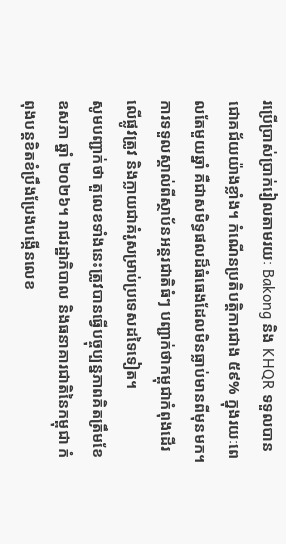រប្រើប្រាស់ប្រាក់រៀលតាមរយៈ Bakong និង KHQR ទទួលបានជោគជ័យយ៉ាងខ្លាំង។ កំណើនប្រតិបត្តិការជាង ៥៩% ក្នុងរយៈពេលតែមួយឆ្នាំ គឺជាសមិទ្ធផលដ៏ធំធេងដែលមិនធ្លាប់មានពីមុនមក។ ការទទួលស្គាល់ពីស្ថាប័នអន្តរជាតិធំៗ បញ្ជាក់ថាកម្ពុជាកំពុងដើរលើផ្លូវត្រូវ និងក្លាយជាគំរូសម្រាប់ប្រទេសដទៃទៀត។
សូមបញ្ជាក់ថា តួលេខទាំងនេះត្រូវបានធ្វើបច្ចុប្បន្នភាពគិតត្រឹមខែឧសភា ឆ្នាំ ២០២៦។ រាជរដ្ឋាភិបាល និងធនាគារជាតិនៃកម្ពុជា កំពុងបន្តខិតខំប្រឹងប្រែងបង្កើនលេខ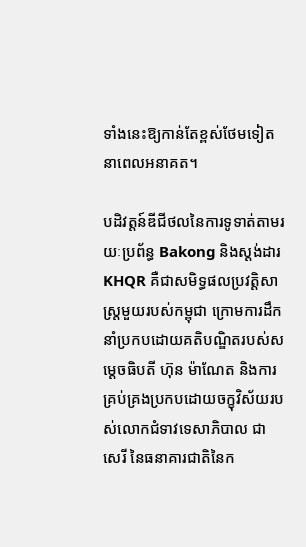ទាំងនេះឱ្យកាន់តែខ្ពស់ថែមទៀតនាពេលអនាគត។

បដិវត្តន៍ឌីជីថលនៃការទូទាត់តាមរយៈប្រព័ន្ធ Bakong និងស្តង់ដារ KHQR គឺជាសមិទ្ធផលប្រវត្តិសាស្ត្រមួយរបស់កម្ពុជា ក្រោមការដឹកនាំប្រកបដោយគតិបណ្ឌិតរបស់សម្តេចធិបតី ហ៊ុន ម៉ាណែត និងការគ្រប់គ្រងប្រកបដោយចក្ខុវិស័យរបស់លោកជំទាវទេសាភិបាល ជា សេរី នៃធនាគារជាតិនៃក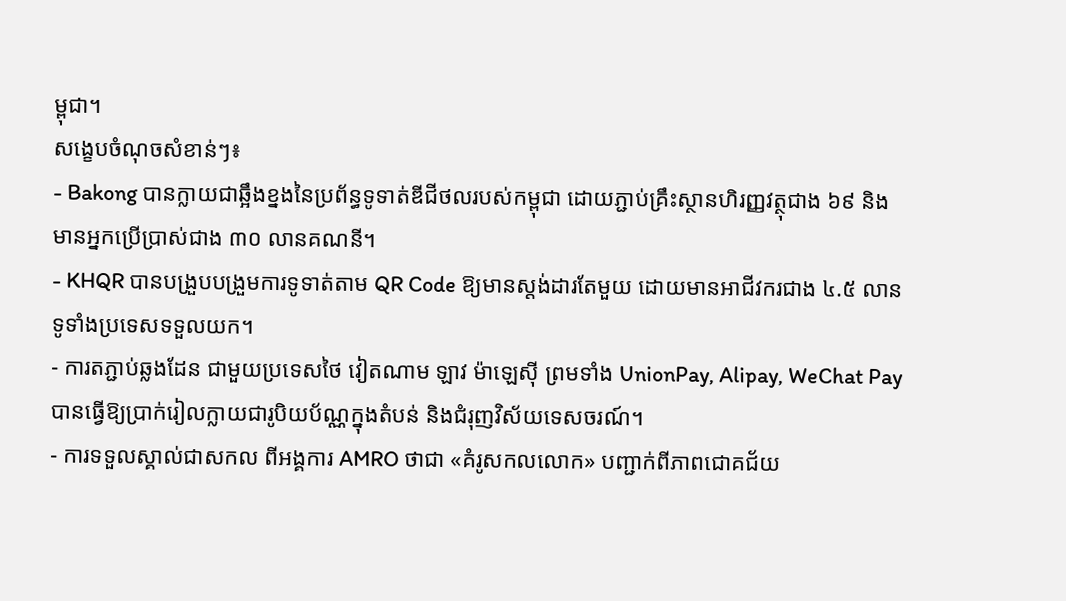ម្ពុជា។
សង្ខេបចំណុចសំខាន់ៗ៖
- Bakong បានក្លាយជាឆ្អឹងខ្នងនៃប្រព័ន្ធទូទាត់ឌីជីថលរបស់កម្ពុជា ដោយភ្ជាប់គ្រឹះស្ថានហិរញ្ញវត្ថុជាង ៦៩ និងមានអ្នកប្រើប្រាស់ជាង ៣០ លានគណនី។
- KHQR បានបង្រួបបង្រួមការទូទាត់តាម QR Code ឱ្យមានស្តង់ដារតែមួយ ដោយមានអាជីវករជាង ៤.៥ លានទូទាំងប្រទេសទទួលយក។
- ការតភ្ជាប់ឆ្លងដែន ជាមួយប្រទេសថៃ វៀតណាម ឡាវ ម៉ាឡេស៊ី ព្រមទាំង UnionPay, Alipay, WeChat Pay បានធ្វើឱ្យប្រាក់រៀលក្លាយជារូបិយប័ណ្ណក្នុងតំបន់ និងជំរុញវិស័យទេសចរណ៍។
- ការទទួលស្គាល់ជាសកល ពីអង្គការ AMRO ថាជា «គំរូសកលលោក» បញ្ជាក់ពីភាពជោគជ័យ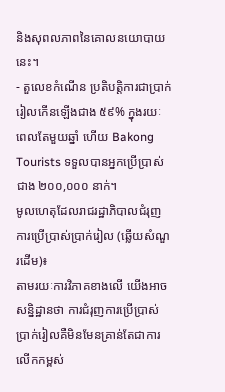និងសុពលភាពនៃគោលនយោបាយនេះ។
- តួលេខកំណើន ប្រតិបត្តិការជាប្រាក់រៀលកើនឡើងជាង ៥៩% ក្នុងរយៈពេលតែមួយឆ្នាំ ហើយ Bakong Tourists ទទួលបានអ្នកប្រើប្រាស់ជាង ២០០,០០០ នាក់។
មូលហេតុដែលរាជរដ្ឋាភិបាលជំរុញការប្រើប្រាស់ប្រាក់រៀល (ឆ្លើយសំណួរដើម)៖
តាមរយៈការវិភាគខាងលើ យើងអាចសន្និដ្ឋានថា ការជំរុញការប្រើប្រាស់ប្រាក់រៀលគឺមិនមែនគ្រាន់តែជាការលើកកម្ពស់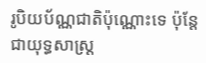រូបិយប័ណ្ណជាតិប៉ុណ្ណោះទេ ប៉ុន្តែជាយុទ្ធសាស្ត្រ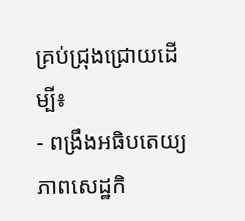គ្រប់ជ្រុងជ្រោយដើម្បី៖
- ពង្រឹងអធិបតេយ្យភាពសេដ្ឋកិ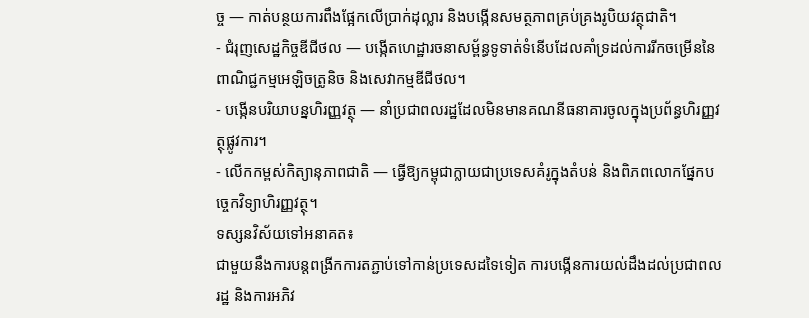ច្ច — កាត់បន្ថយការពឹងផ្អែកលើប្រាក់ដុល្លារ និងបង្កើនសមត្ថភាពគ្រប់គ្រងរូបិយវត្ថុជាតិ។
- ជំរុញសេដ្ឋកិច្ចឌីជីថល — បង្កើតហេដ្ឋារចនាសម្ព័ន្ធទូទាត់ទំនើបដែលគាំទ្រដល់ការរីកចម្រើននៃពាណិជ្ជកម្មអេឡិចត្រូនិច និងសេវាកម្មឌីជីថល។
- បង្កើនបរិយាបន្នហិរញ្ញវត្ថុ — នាំប្រជាពលរដ្ឋដែលមិនមានគណនីធនាគារចូលក្នុងប្រព័ន្ធហិរញ្ញវត្ថុផ្លូវការ។
- លើកកម្ពស់កិត្យានុភាពជាតិ — ធ្វើឱ្យកម្ពុជាក្លាយជាប្រទេសគំរូក្នុងតំបន់ និងពិភពលោកផ្នែកបច្ចេកវិទ្យាហិរញ្ញវត្ថុ។
ទស្សនវិស័យទៅអនាគត៖
ជាមួយនឹងការបន្តពង្រីកការតភ្ជាប់ទៅកាន់ប្រទេសដទៃទៀត ការបង្កើនការយល់ដឹងដល់ប្រជាពលរដ្ឋ និងការអភិវ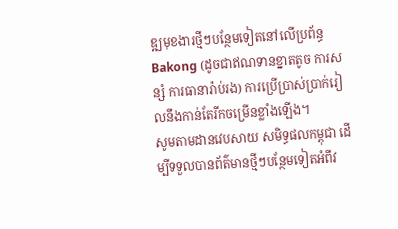ឌ្ឍមុខងារថ្មីៗបន្ថែមទៀតនៅលើប្រព័ន្ធ Bakong (ដូចជាឥណទានខ្នាតតូច ការសន្សំ ការធានារ៉ាប់រង) ការប្រើប្រាស់ប្រាក់រៀលនឹងកាន់តែរីកចម្រើនខ្លាំងឡើង។
សូមតាមដានវេបសាយ សមិទ្ធផលកម្ពុជា ដើម្បីទទួលបានព័ត៌មានថ្មីៗបន្ថែមទៀតអំពីវ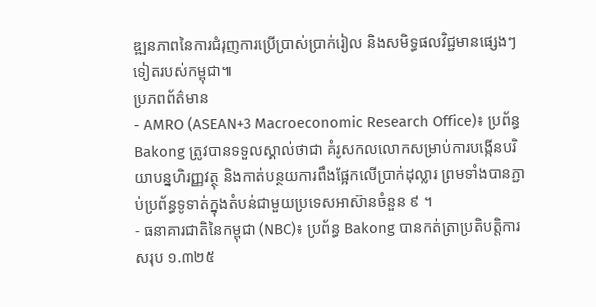ឌ្ឍនភាពនៃការជំរុញការប្រើប្រាស់ប្រាក់រៀល និងសមិទ្ធផលវិជ្ជមានផ្សេងៗទៀតរបស់កម្ពុជា៕
ប្រភពព័ត៌មាន
- AMRO (ASEAN+3 Macroeconomic Research Office)៖ ប្រព័ន្ធ Bakong ត្រូវបានទទួលស្គាល់ថាជា គំរូសកលលោកសម្រាប់ការបង្កើនបរិយាបន្នហិរញ្ញវត្ថុ និងកាត់បន្ថយការពឹងផ្អែកលើប្រាក់ដុល្លារ ព្រមទាំងបានភ្ជាប់ប្រព័ន្ធទូទាត់ក្នុងតំបន់ជាមួយប្រទេសអាស៊ានចំនួន ៩ ។
- ធនាគារជាតិនៃកម្ពុជា (NBC)៖ ប្រព័ន្ធ Bakong បានកត់ត្រាប្រតិបត្តិការសរុប ១.៣២៥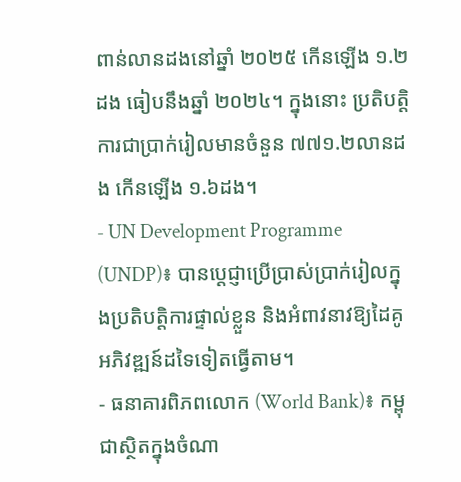ពាន់លានដងនៅឆ្នាំ ២០២៥ កើនឡើង ១.២ដង ធៀបនឹងឆ្នាំ ២០២៤។ ក្នុងនោះ ប្រតិបត្តិការជាប្រាក់រៀលមានចំនួន ៧៧១.២លានដង កើនឡើង ១.៦ដង។
- UN Development Programme (UNDP)៖ បានប្តេជ្ញាប្រើប្រាស់ប្រាក់រៀលក្នុងប្រតិបត្តិការផ្ទាល់ខ្លួន និងអំពាវនាវឱ្យដៃគូអភិវឌ្ឍន៍ដទៃទៀតធ្វើតាម។
- ធនាគារពិភពលោក (World Bank)៖ កម្ពុជាស្ថិតក្នុងចំណា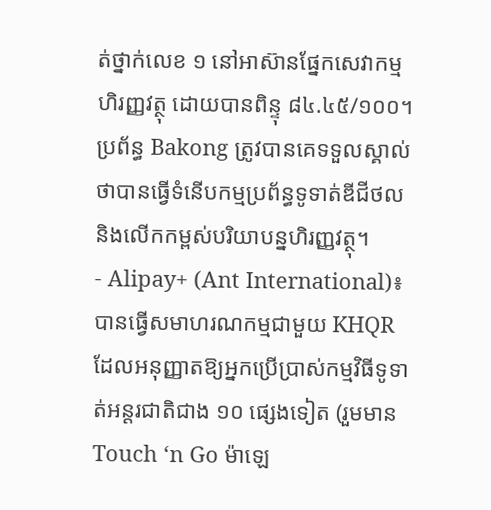ត់ថ្នាក់លេខ ១ នៅអាស៊ានផ្នែកសេវាកម្មហិរញ្ញវត្ថុ ដោយបានពិន្ទុ ៨៤.៤៥/១០០។ ប្រព័ន្ធ Bakong ត្រូវបានគេទទួលស្គាល់ថាបានធ្វើទំនើបកម្មប្រព័ន្ធទូទាត់ឌីជីថល និងលើកកម្ពស់បរិយាបន្នហិរញ្ញវត្ថុ។
- Alipay+ (Ant International)៖ បានធ្វើសមាហរណកម្មជាមួយ KHQR ដែលអនុញ្ញាតឱ្យអ្នកប្រើប្រាស់កម្មវិធីទូទាត់អន្តរជាតិជាង ១០ ផ្សេងទៀត (រួមមាន Touch ‘n Go ម៉ាឡេ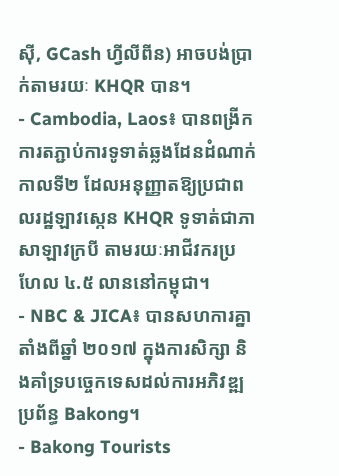ស៊ី, GCash ហ្វីលីពីន) អាចបង់ប្រាក់តាមរយៈ KHQR បាន។
- Cambodia, Laos៖ បានពង្រីកការតភ្ជាប់ការទូទាត់ឆ្លងដែនដំណាក់កាលទី២ ដែលអនុញ្ញាតឱ្យប្រជាពលរដ្ឋឡាវស្កេន KHQR ទូទាត់ជាភាសាឡាវក្របី តាមរយៈអាជីវករប្រហែល ៤.៥ លាននៅកម្ពុជា។
- NBC & JICA៖ បានសហការគ្នាតាំងពីឆ្នាំ ២០១៧ ក្នុងការសិក្សា និងគាំទ្របច្ចេកទេសដល់ការអភិវឌ្ឍប្រព័ន្ធ Bakong។
- Bakong Tourists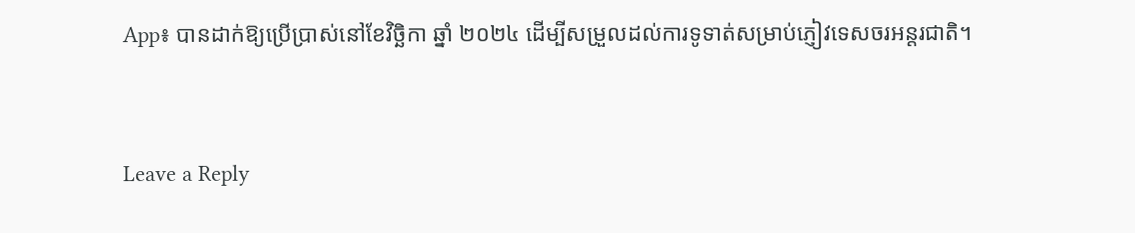App៖ បានដាក់ឱ្យប្រើប្រាស់នៅខែវិច្ឆិកា ឆ្នាំ ២០២៤ ដើម្បីសម្រួលដល់ការទូទាត់សម្រាប់ភ្ញៀវទេសចរអន្តរជាតិ។


Leave a Reply